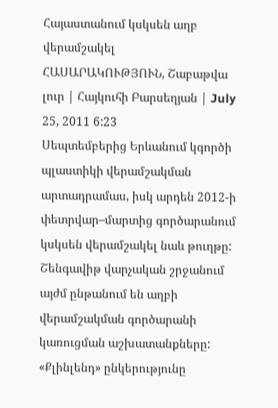Հայաստանում կսկսեն աղբ վերամշակել
ՀԱՍԱՐԱԿՈՒԹՅՈՒՆ, Շաբաթվա լուր | Հայկուհի Բարսեղյան | July 25, 2011 6:23
Սեպտեմբերից Երևանում կգործի պլաստիկի վերամշակման արտադրամաս, իսկ արդեն 2012-ի փետրվար–մարտից գործարանում կսկսեն վերամշակել նաև թուղթը: Շենգավիթ վարչական շրջանում այժմ ընթանում են աղբի վերամշակման գործարանի կառուցման աշխատանքները:
«Քլինլենդ» ընկերությունը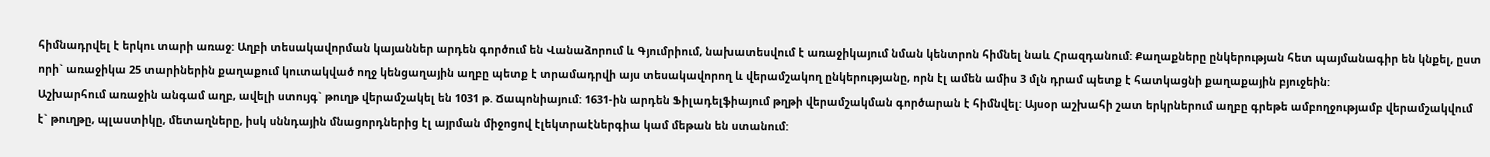հիմնադրվել է երկու տարի առաջ: Աղբի տեսակավորման կայաններ արդեն գործում են Վանաձորում և Գյումրիում, նախատեսվում է առաջիկայում նման կենտրոն հիմնել նաև Հրազդանում: Քաղաքները ընկերության հետ պայմանագիր են կնքել, ըստ որի` առաջիկա 25 տարիներին քաղաքում կուտակված ողջ կենցաղային աղբը պետք է տրամադրվի այս տեսակավորող և վերամշակող ընկերությանը, որն էլ ամեն ամիս 3 մլն դրամ պետք է հատկացնի քաղաքային բյուջեին:
Աշխարհում առաջին անգամ աղբ, ավելի ստույգ` թուղթ վերամշակել են 1031 թ. Ճապոնիայում: 1631-ին արդեն Ֆիլադելֆիայում թղթի վերամշակման գործարան է հիմնվել: Այսօր աշխահի շատ երկրներում աղբը գրեթե ամբողջությամբ վերամշակվում է` թուղթը, պլաստիկը, մետաղները, իսկ սննդային մնացորդներից էլ այրման միջոցով էլեկտրաէներգիա կամ մեթան են ստանում: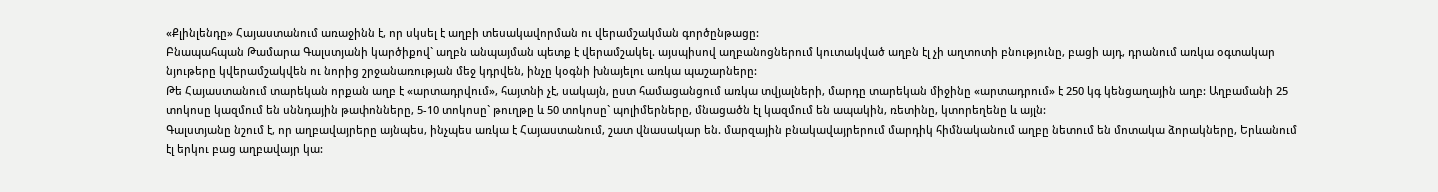«Քլինլենդը» Հայաստանում առաջինն է, որ սկսել է աղբի տեսակավորման ու վերամշակման գործընթացը:
Բնապահպան Թամարա Գալստյանի կարծիքով` աղբն անպայման պետք է վերամշակել. այսպիսով աղբանոցներում կուտակված աղբն էլ չի աղտոտի բնությունը, բացի այդ, դրանում առկա օգտակար նյութերը կվերամշակվեն ու նորից շրջանառության մեջ կդրվեն, ինչը կօգնի խնայելու առկա պաշարները:
Թե Հայաստանում տարեկան որքան աղբ է «արտադրվում», հայտնի չէ, սակայն, ըստ համացանցում առկա տվյալների, մարդը տարեկան միջինը «արտադրում» է 250 կգ կենցաղային աղբ: Աղբամանի 25 տոկոսը կազմում են սննդային թափոնները, 5-10 տոկոսը` թուղթը և 50 տոկոսը` պոլիմերները, մնացածն էլ կազմում են ապակին, ռետինը, կտորեղենը և այլն:
Գալստյանը նշում է, որ աղբավայրերը այնպես, ինչպես առկա է Հայաստանում, շատ վնասակար են. մարզային բնակավայրերում մարդիկ հիմնականում աղբը նետում են մոտակա ձորակները, Երևանում էլ երկու բաց աղբավայր կա: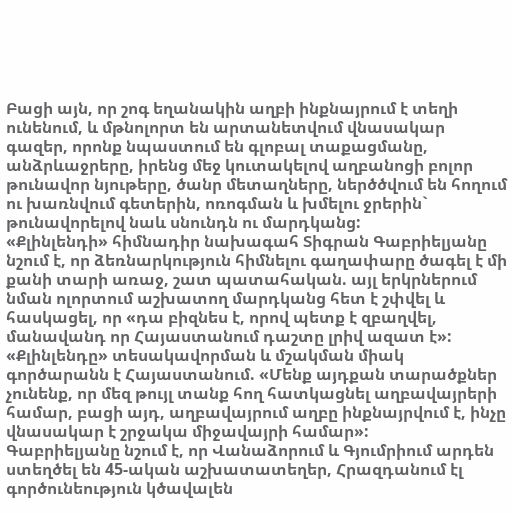Բացի այն, որ շոգ եղանակին աղբի ինքնայրում է տեղի ունենում, և մթնոլորտ են արտանետվում վնասակար գազեր, որոնք նպաստում են գլոբալ տաքացմանը, անձրևաջրերը, իրենց մեջ կուտակելով աղբանոցի բոլոր թունավոր նյութերը, ծանր մետաղները, ներծծվում են հողում ու խառնվում գետերին, ոռոգման և խմելու ջրերին` թունավորելով նաև սնունդն ու մարդկանց:
«Քլինլենդի» հիմնադիր նախագահ Տիգրան Գաբրիելյանը նշում է, որ ձեռնարկություն հիմնելու գաղափարը ծագել է մի քանի տարի առաջ, շատ պատահական. այլ երկրներում նման ոլորտում աշխատող մարդկանց հետ է շփվել և հասկացել, որ «դա բիզնես է, որով պետք է զբաղվել, մանավանդ որ Հայաստանում դաշտը լրիվ ազատ է»:
«Քլինլենդը» տեսակավորման և մշակման միակ գործարանն է Հայաստանում. «Մենք այդքան տարածքներ չունենք, որ մեզ թույլ տանք հող հատկացնել աղբավայրերի համար, բացի այդ, աղբավայրում աղբը ինքնայրվում է, ինչը վնասակար է շրջակա միջավայրի համար»:
Գաբրիելյանը նշում է, որ Վանաձորում և Գյումրիում արդեն ստեղծել են 45-ական աշխատատեղեր, Հրազդանում էլ գործունեություն կծավալեն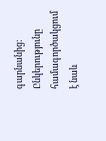գարնանից: Ընկերությունը համագործակցում է նաև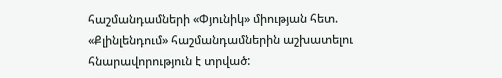հաշմանդամների «Փյունիկ» միության հետ. «Քլինլենդում» հաշմանդամներին աշխատելու հնարավորություն է տրված: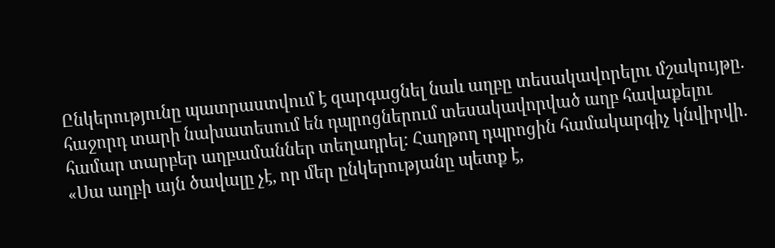Ընկերությունը պատրաստվում է զարգացնել նաև աղբը տեսակավորելու մշակույթը. հաջորդ տարի նախատեսում են դպրոցներում տեսակավորված աղբ հավաքելու համար տարբեր աղբամաններ տեղադրել: Հաղթող դպրոցին համակարգիչ կնվիրվի. «Սա աղբի այն ծավալը չէ, որ մեր ընկերությանը պետք է,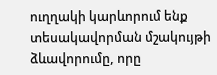ուղղակի կարևորում ենք տեսակավորման մշակույթի ձևավորումը, որը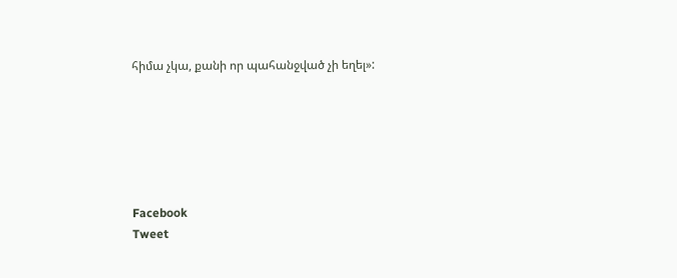հիմա չկա, քանի որ պահանջված չի եղել»:






Facebook
Tweet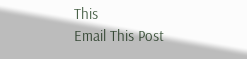This
Email This Post